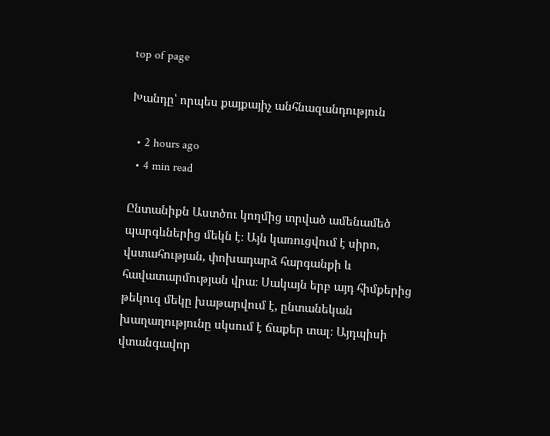top of page

Խանդը՝ որպես քայքայիչ անհնազանդություն

  • 2 hours ago
  • 4 min read

Ընտանիքն Աստծու կողմից տրված ամենամեծ պարգևներից մեկն է։ Այն կառուցվում է սիրո, վստահության, փոխադարձ հարգանքի և հավատարմության վրա։ Սակայն երբ այդ հիմքերից թեկուզ մեկը խաթարվում է, ընտանեկան խաղաղությունը սկսում է ճաքեր տալ։ Այդպիսի վտանգավոր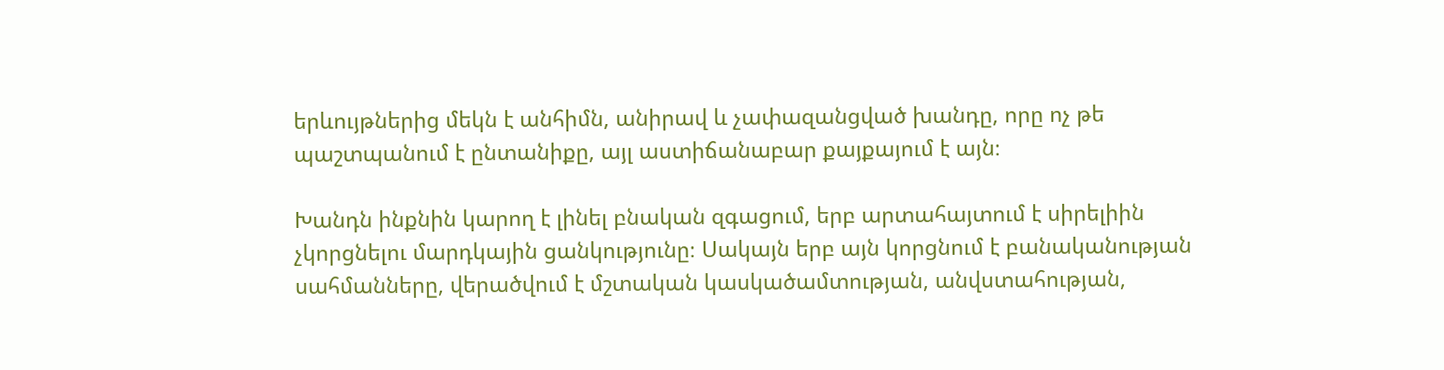երևույթներից մեկն է անհիմն, անիրավ և չափազանցված խանդը, որը ոչ թե պաշտպանում է ընտանիքը, այլ աստիճանաբար քայքայում է այն։

Խանդն ինքնին կարող է լինել բնական զգացում, երբ արտահայտում է սիրելիին չկորցնելու մարդկային ցանկությունը։ Սակայն երբ այն կորցնում է բանականության սահմանները, վերածվում է մշտական կասկածամտության, անվստահության,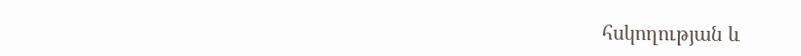հսկողության և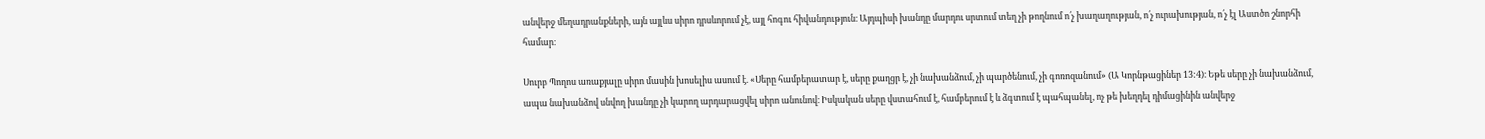անվերջ մեղադրանքների, այն այլևս սիրո դրսևորում չէ, այլ հոգու հիվանդություն։ Այդպիսի խանդը մարդու սրտում տեղ չի թողնում ո՛չ խաղաղության, ո՛չ ուրախության, ո՛չ էլ Աստծո շնորհի համար։

Սուրբ Պողոս առաքյալը սիրո մասին խոսելիս ասում է. «Սերը համբերատար է, սերը քաղցր է, չի նախանձում, չի պարծենում, չի գոռոզանում» (Ա Կորնթացիներ 13:4)։ Եթե սերը չի նախանձում, ապա նախանձով սնվող խանդը չի կարող արդարացվել սիրո անունով։ Իսկական սերը վստահում է, համբերում է և ձգտում է պահպանել, ոչ թե խեղդել դիմացինին անվերջ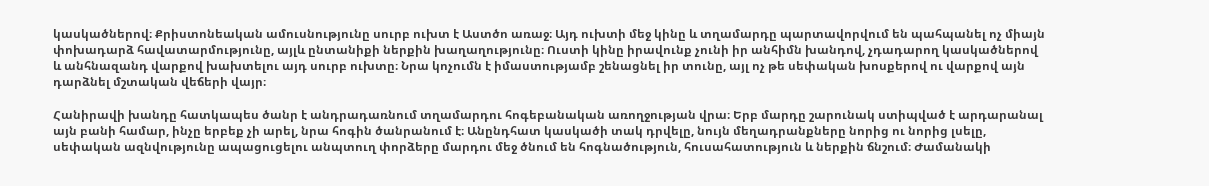կասկածներով։ Քրիստոնեական ամուսնությունը սուրբ ուխտ է Աստծո առաջ։ Այդ ուխտի մեջ կինը և տղամարդը պարտավորվում են պահպանել ոչ միայն փոխադարձ հավատարմությունը, այլև ընտանիքի ներքին խաղաղությունը։ Ուստի կինը իրավունք չունի իր անհիմն խանդով, չդադարող կասկածներով և անհնազանդ վարքով խախտելու այդ սուրբ ուխտը։ Նրա կոչումն է իմաստությամբ շենացնել իր տունը, այլ ոչ թե սեփական խոսքերով ու վարքով այն դարձնել մշտական վեճերի վայր։

Հանիրավի խանդը հատկապես ծանր է անդրադառնում տղամարդու հոգեբանական առողջության վրա։ Երբ մարդը շարունակ ստիպված է արդարանալ այն բանի համար, ինչը երբեք չի արել, նրա հոգին ծանրանում է։ Անընդհատ կասկածի տակ դրվելը, նույն մեղադրանքները նորից ու նորից լսելը, սեփական ազնվությունը ապացուցելու անպտուղ փորձերը մարդու մեջ ծնում են հոգնածություն, հուսահատություն և ներքին ճնշում։ Ժամանակի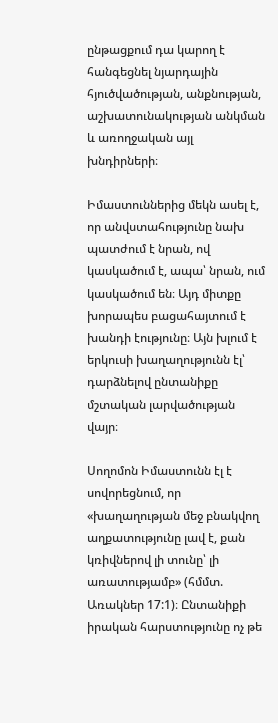ընթացքում դա կարող է հանգեցնել նյարդային հյուծվածության, անքնության, աշխատունակության անկման և առողջական այլ խնդիրների։

Իմաստուններից մեկն ասել է, որ անվստահությունը նախ պատժում է նրան, ով կասկածում է, ապա՝ նրան, ում կասկածում են։ Այդ միտքը խորապես բացահայտում է խանդի էությունը։ Այն խլում է երկուսի խաղաղությունն էլ՝ դարձնելով ընտանիքը մշտական լարվածության վայր։

Սողոմոն Իմաստունն էլ է սովորեցնում, որ «խաղաղության մեջ բնակվող աղքատությունը լավ է, քան կռիվներով լի տունը՝ լի առատությամբ» (հմմտ. Առակներ 17:1)։ Ընտանիքի իրական հարստությունը ոչ թե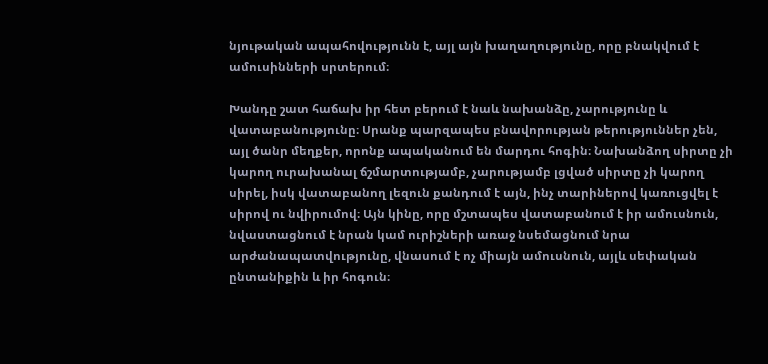նյութական ապահովությունն է, այլ այն խաղաղությունը, որը բնակվում է ամուսինների սրտերում։

Խանդը շատ հաճախ իր հետ բերում է նաև նախանձը, չարությունը և վատաբանությունը։ Սրանք պարզապես բնավորության թերություններ չեն, այլ ծանր մեղքեր, որոնք ապականում են մարդու հոգին։ Նախանձող սիրտը չի կարող ուրախանալ ճշմարտությամբ, չարությամբ լցված սիրտը չի կարող սիրել, իսկ վատաբանող լեզուն քանդում է այն, ինչ տարիներով կառուցվել է սիրով ու նվիրումով։ Այն կինը, որը մշտապես վատաբանում է իր ամուսնուն, նվաստացնում է նրան կամ ուրիշների առաջ նսեմացնում նրա արժանապատվությունը, վնասում է ոչ միայն ամուսնուն, այլև սեփական ընտանիքին և իր հոգուն։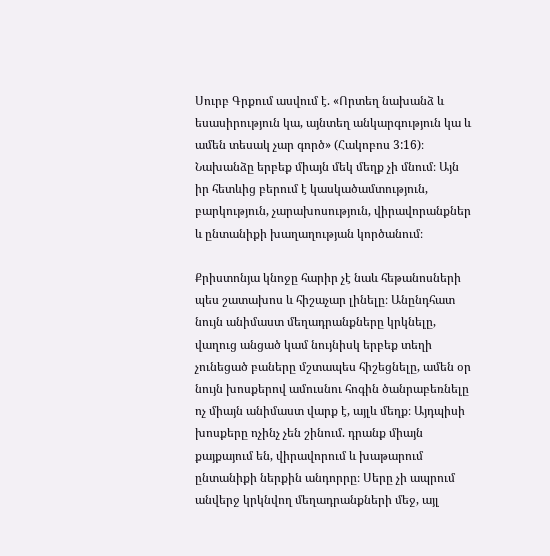Սուրբ Գրքում ասվում է. «Որտեղ նախանձ և եսասիրություն կա, այնտեղ անկարգություն կա և ամեն տեսակ չար գործ» (Հակոբոս 3:16)։ Նախանձը երբեք միայն մեկ մեղք չի մնում։ Այն իր հետևից բերում է կասկածամտություն, բարկություն, չարախոսություն, վիրավորանքներ և ընտանիքի խաղաղության կործանում։

Քրիստոնյա կնոջը հարիր չէ նաև հեթանոսների պես շատախոս և հիշաչար լինելը։ Անընդհատ նույն անիմաստ մեղադրանքները կրկնելը, վաղուց անցած կամ նույնիսկ երբեք տեղի չունեցած բաները մշտապես հիշեցնելը, ամեն օր նույն խոսքերով ամուսնու հոգին ծանրաբեռնելը ոչ միայն անիմաստ վարք է, այլև մեղք։ Այդպիսի խոսքերը ոչինչ չեն շինում. դրանք միայն քայքայում են, վիրավորում և խաթարում ընտանիքի ներքին անդորրը։ Սերը չի ապրում անվերջ կրկնվող մեղադրանքների մեջ, այլ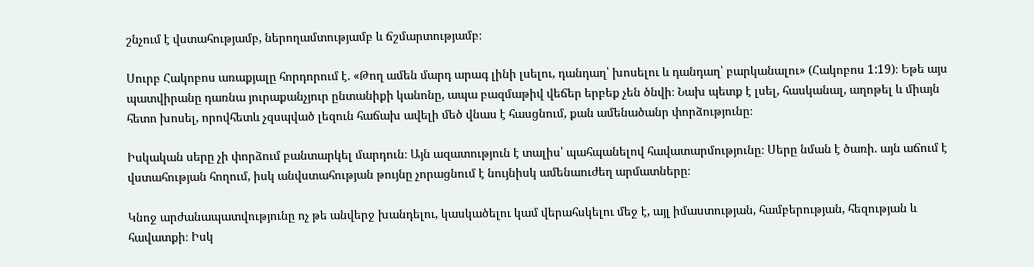շնչում է վստահությամբ, ներողամտությամբ և ճշմարտությամբ։

Սուրբ Հակոբոս առաքյալը հորդորում է. «Թող ամեն մարդ արագ լինի լսելու, դանդաղ՝ խոսելու և դանդաղ՝ բարկանալու» (Հակոբոս 1:19)։ Եթե այս պատվիրանը դառնա յուրաքանչյուր ընտանիքի կանոնը, ապա բազմաթիվ վեճեր երբեք չեն ծնվի։ Նախ պետք է լսել, հասկանալ, աղոթել և միայն հետո խոսել, որովհետև չզսպված լեզուն հաճախ ավելի մեծ վնաս է հասցնում, քան ամենածանր փորձությունը։

Իսկական սերը չի փորձում բանտարկել մարդուն։ Այն ազատություն է տալիս՝ պահպանելով հավատարմությունը։ Սերը նման է ծառի. այն աճում է վստահության հողում, իսկ անվստահության թույնը չորացնում է նույնիսկ ամենաուժեղ արմատները։

Կնոջ արժանապատվությունը ոչ թե անվերջ խանդելու, կասկածելու կամ վերահսկելու մեջ է, այլ իմաստության, համբերության, հեզության և հավատքի։ Իսկ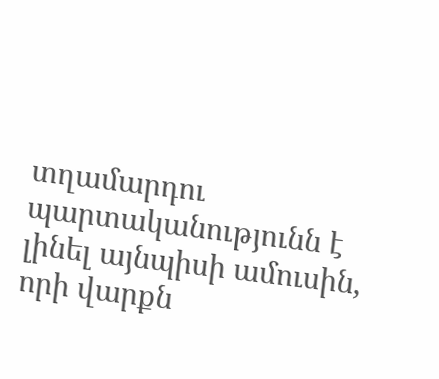տղամարդու պարտականությունն է լինել այնպիսի ամուսին, որի վարքն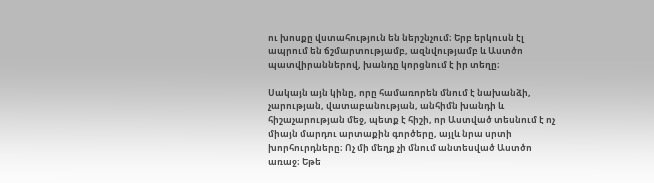ու խոսքը վստահություն են ներշնչում։ Երբ երկուսն էլ ապրում են ճշմարտությամբ, ազնվությամբ և Աստծո պատվիրաններով, խանդը կորցնում է իր տեղը։

Սակայն այն կինը, որը համառորեն մնում է նախանձի, չարության, վատաբանության, անհիմն խանդի և հիշաչարության մեջ, պետք է հիշի, որ Աստված տեսնում է ոչ միայն մարդու արտաքին գործերը, այլև նրա սրտի խորհուրդները։ Ոչ մի մեղք չի մնում անտեսված Աստծո առաջ։ Եթե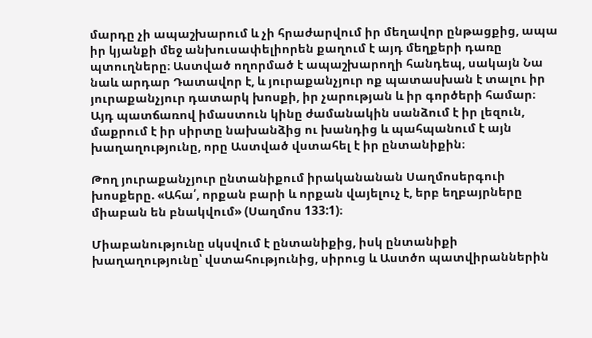մարդը չի ապաշխարում և չի հրաժարվում իր մեղավոր ընթացքից, ապա իր կյանքի մեջ անխուսափելիորեն քաղում է այդ մեղքերի դառը պտուղները։ Աստված ողորմած է ապաշխարողի հանդեպ, սակայն Նա նաև արդար Դատավոր է, և յուրաքանչյուր ոք պատասխան է տալու իր յուրաքանչյուր դատարկ խոսքի, իր չարության և իր գործերի համար։ Այդ պատճառով իմաստուն կինը ժամանակին սանձում է իր լեզուն, մաքրում է իր սիրտը նախանձից ու խանդից և պահպանում է այն խաղաղությունը, որը Աստված վստահել է իր ընտանիքին։

Թող յուրաքանչյուր ընտանիքում իրականանան Սաղմոսերգուի խոսքերը. «Ահա՛, որքան բարի և որքան վայելուչ է, երբ եղբայրները միաբան են բնակվում» (Սաղմոս 133:1)։

Միաբանությունը սկսվում է ընտանիքից, իսկ ընտանիքի խաղաղությունը՝ վստահությունից, սիրուց և Աստծո պատվիրաններին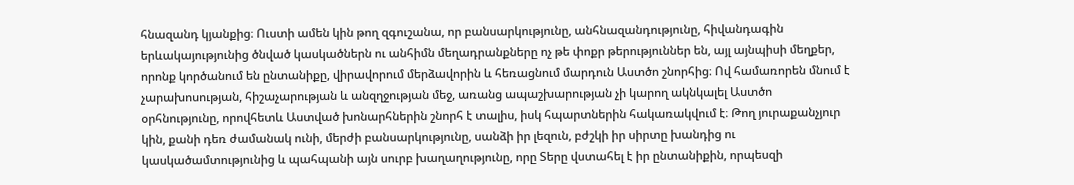հնազանդ կյանքից։ Ուստի ամեն կին թող զգուշանա, որ բանսարկությունը, անհնազանդությունը, հիվանդագին երևակայությունից ծնված կասկածներն ու անհիմն մեղադրանքները ոչ թե փոքր թերություններ են, այլ այնպիսի մեղքեր, որոնք կործանում են ընտանիքը, վիրավորում մերձավորին և հեռացնում մարդուն Աստծո շնորհից։ Ով համառորեն մնում է չարախոսության, հիշաչարության և անզղջության մեջ, առանց ապաշխարության չի կարող ակնկալել Աստծո օրհնությունը, որովհետև Աստված խոնարհներին շնորհ է տալիս, իսկ հպարտներին հակառակվում է։ Թող յուրաքանչյուր կին, քանի դեռ ժամանակ ունի, մերժի բանսարկությունը, սանձի իր լեզուն, բժշկի իր սիրտը խանդից ու կասկածամտությունից և պահպանի այն սուրբ խաղաղությունը, որը Տերը վստահել է իր ընտանիքին, որպեսզի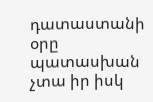դատաստանի օրը պատասխան չտա իր իսկ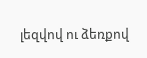լեզվով ու ձեռքով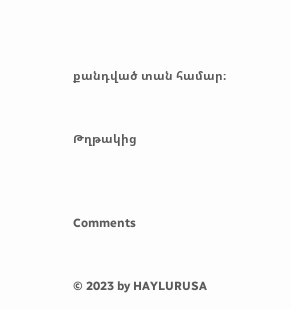քանդված տան համար։


Թղթակից



Comments


© 2023 by HAYLURUSA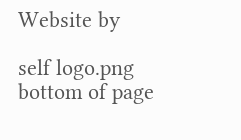Website by

self logo.png
bottom of page